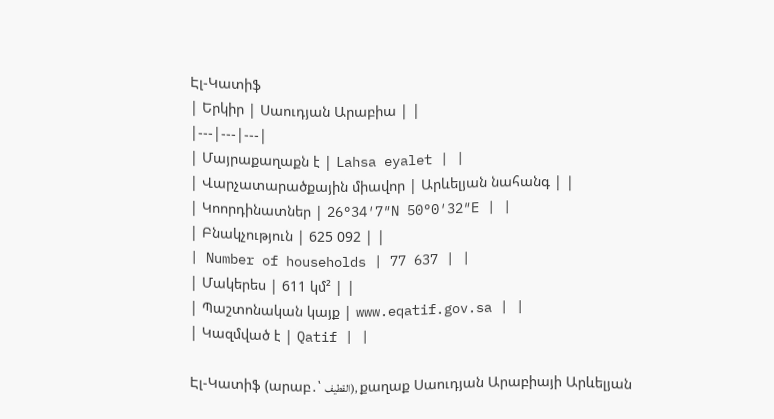Էլ-Կատիֆ
| Երկիր | Սաուդյան Արաբիա | |
|---|---|---|
| Մայրաքաղաքն է | Lahsa eyalet | |
| Վարչատարածքային միավոր | Արևելյան նահանգ | |
| Կոորդինատներ | 26°34′7″N 50°0′32″E | |
| Բնակչություն | 625 092 | |
| Number of households | 77 637 | |
| Մակերես | 611 կմ² | |
| Պաշտոնական կայք | www.eqatif.gov.sa | |
| Կազմված է | Qatif | |

Էլ-Կատիֆ (արաբ․՝ القطيف), քաղաք Սաուդյան Արաբիայի Արևելյան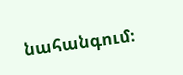նահանգում։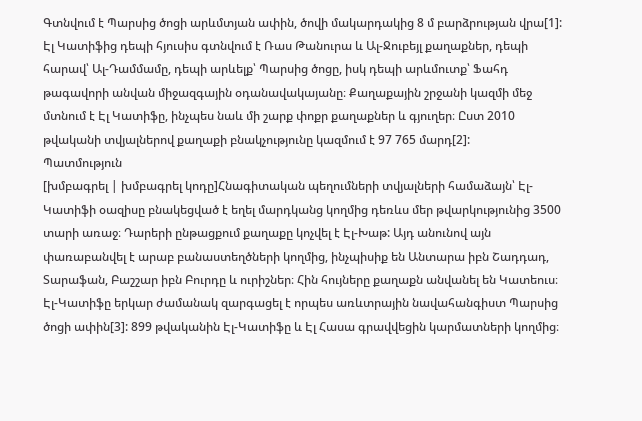Գտնվում է Պարսից ծոցի արևմտյան ափին, ծովի մակարդակից 8 մ բարձրության վրա[1]: Էլ Կատիֆից դեպի հյուսիս գտնվում է Ռաս Թանուրա և Ալ-Ջուբեյլ քաղաքներ, դեպի հարավ՝ Ալ-Դամմամը, դեպի արևելք՝ Պարսից ծոցը, իսկ դեպի արևմուտք՝ Ֆահդ թագավորի անվան միջազգային օդանավակայանը։ Քաղաքային շրջանի կազմի մեջ մտնում է Էլ Կատիֆը, ինչպես նաև մի շարք փոքր քաղաքներ և գյուղեր։ Ըստ 2010 թվականի տվյալներով քաղաքի բնակչությունը կազմում է 97 765 մարդ[2]:
Պատմություն
[խմբագրել | խմբագրել կոդը]Հնագիտական պեղումների տվյալների համաձայն՝ Էլ-Կատիֆի օազիսը բնակեցված է եղել մարդկանց կողմից դեռևս մեր թվարկությունից 3500 տարի առաջ։ Դարերի ընթացքում քաղաքը կոչվել է Էլ-Խաթ: Այդ անունով այն փառաբանվել է արաբ բանաստեղծների կողմից, ինչպիսիք են Անտարա իբն Շադդադ, Տարաֆան, Բաշշար իբն Բուրդը և ուրիշներ։ Հին հույները քաղաքն անվանել են Կատեուս։
Էլ-Կատիֆը երկար ժամանակ զարգացել է որպես առևտրային նավահանգիստ Պարսից ծոցի ափին[3]: 899 թվականին Էլ-Կատիֆը և Էլ Հասա գրավվեցին կարմատների կողմից։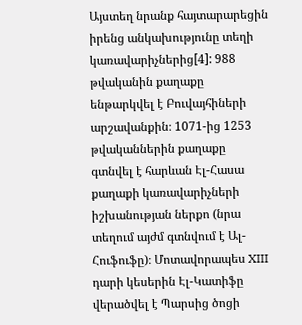Այստեղ նրանք հայտարարեցին իրենց անկախությունը տեղի կառավարիչներից[4]: 988 թվականին քաղաքը ենթարկվել է Բուվայհիների արշավանքին։ 1071-ից 1253 թվականներին քաղաքը գտնվել է հարևան Էլ-Հասա քաղաքի կառավարիչների իշխանության ներքո (նրա տեղում այժմ գտնվում է Ալ-Հուֆուֆը)։ Մոտավորապես XIII դարի կեսերին Էլ-Կատիֆը վերածվել է Պարսից ծոցի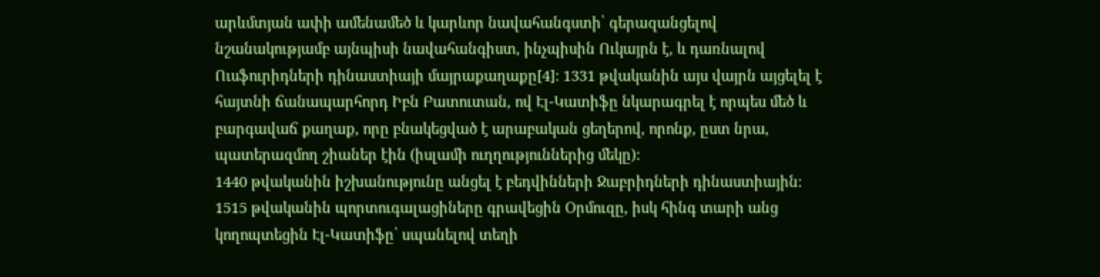արևմտյան ափի ամենամեծ և կարևոր նավահանգստի՝ գերազանցելով նշանակությամբ այնպիսի նավահանգիստ, ինչպիսին Ուկայրն է, և դառնալով Ուսֆուրիդների դինաստիայի մայրաքաղաքը[4]: 1331 թվականին այս վայրն այցելել է հայտնի ճանապարհորդ Իբն Բատուտան, ով Էլ-Կատիֆը նկարագրել է որպես մեծ և բարգավաճ քաղաք, որը բնակեցված է արաբական ցեղերով, որոնք, ըստ նրա, պատերազմող շիաներ էին (իսլամի ուղղություններից մեկը):
1440 թվականին իշխանությունը անցել է բեդվինների Ջաբրիդների դինաստիային։ 1515 թվականին պորտուգալացիները գրավեցին Օրմուզը, իսկ հինգ տարի անց կողոպտեցին Էլ-Կատիֆը՝ սպանելով տեղի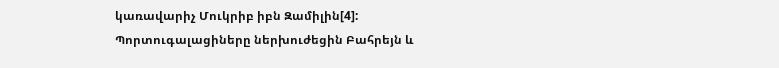կառավարիչ Մուկրիբ իբն Զամիլին[4]: Պորտուգալացիները ներխուժեցին Բահրեյն և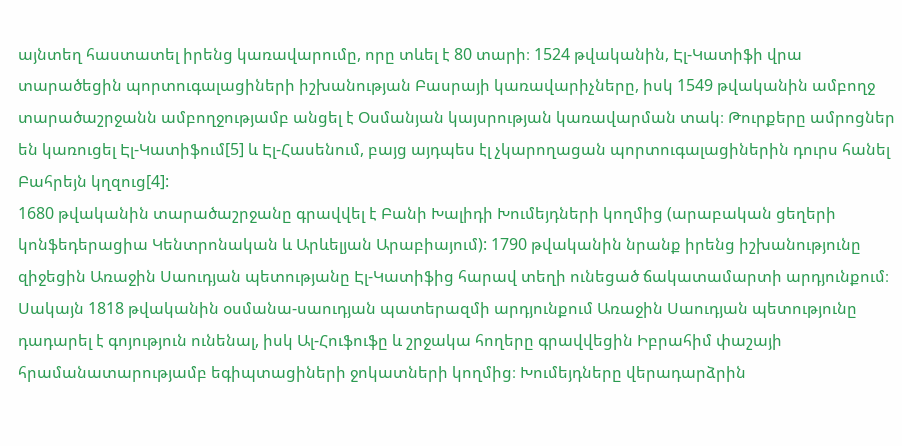այնտեղ հաստատել իրենց կառավարումը, որը տևել է 80 տարի։ 1524 թվականին, Էլ-Կատիֆի վրա տարածեցին պորտուգալացիների իշխանության Բասրայի կառավարիչները, իսկ 1549 թվականին ամբողջ տարածաշրջանն ամբողջությամբ անցել է Օսմանյան կայսրության կառավարման տակ։ Թուրքերը ամրոցներ են կառուցել Էլ-Կատիֆում[5] և Էլ-Հասենում, բայց այդպես էլ չկարողացան պորտուգալացիներին դուրս հանել Բահրեյն կղզուց[4]:
1680 թվականին տարածաշրջանը գրավվել է Բանի Խալիդի Խումեյդների կողմից (արաբական ցեղերի կոնֆեդերացիա Կենտրոնական և Արևելյան Արաբիայում): 1790 թվականին նրանք իրենց իշխանությունը զիջեցին Առաջին Սաուդյան պետությանը Էլ-Կատիֆից հարավ տեղի ունեցած ճակատամարտի արդյունքում։ Սակայն 1818 թվականին օսմանա-սաուդյան պատերազմի արդյունքում Առաջին Սաուդյան պետությունը դադարել է գոյություն ունենալ, իսկ Ալ-Հուֆուֆը և շրջակա հողերը գրավվեցին Իբրահիմ փաշայի հրամանատարությամբ եգիպտացիների ջոկատների կողմից։ Խումեյդները վերադարձրին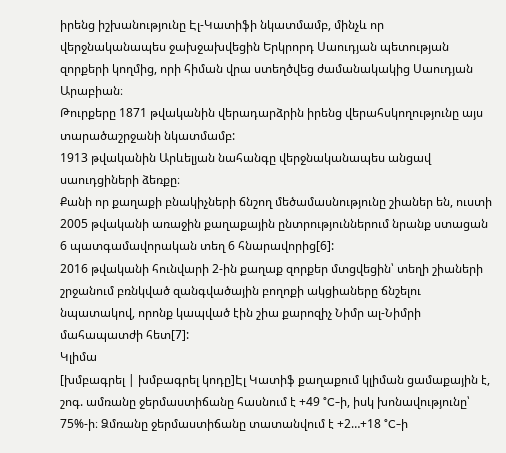իրենց իշխանությունը Էլ-Կատիֆի նկատմամբ, մինչև որ վերջնականապես ջախջախվեցին Երկրորդ Սաուդյան պետության զորքերի կողմից, որի հիման վրա ստեղծվեց ժամանակակից Սաուդյան Արաբիան։
Թուրքերը 1871 թվականին վերադարձրին իրենց վերահսկողությունը այս տարածաշրջանի նկատմամբ:
1913 թվականին Արևելյան նահանգը վերջնականապես անցավ սաուդցիների ձեռքը։
Քանի որ քաղաքի բնակիչների ճնշող մեծամասնությունը շիաներ են, ուստի 2005 թվականի առաջին քաղաքային ընտրություններում նրանք ստացան 6 պատգամավորական տեղ 6 հնարավորից[6]:
2016 թվականի հունվարի 2-ին քաղաք զորքեր մտցվեցին՝ տեղի շիաների շրջանում բռնկված զանգվածային բողոքի ակցիաները ճնշելու նպատակով, որոնք կապված էին շիա քարոզիչ Նիմր ալ-Նիմրի մահապատժի հետ[7]:
Կլիմա
[խմբագրել | խմբագրել կոդը]Էլ Կատիֆ քաղաքում կլիման ցամաքային է, շոգ. ամռանը ջերմաստիճանը հասնում է +49 °C-ի, իսկ խոնավությունը՝ 75%-ի։ Ձմռանը ջերմաստիճանը տատանվում է +2…+18 °C-ի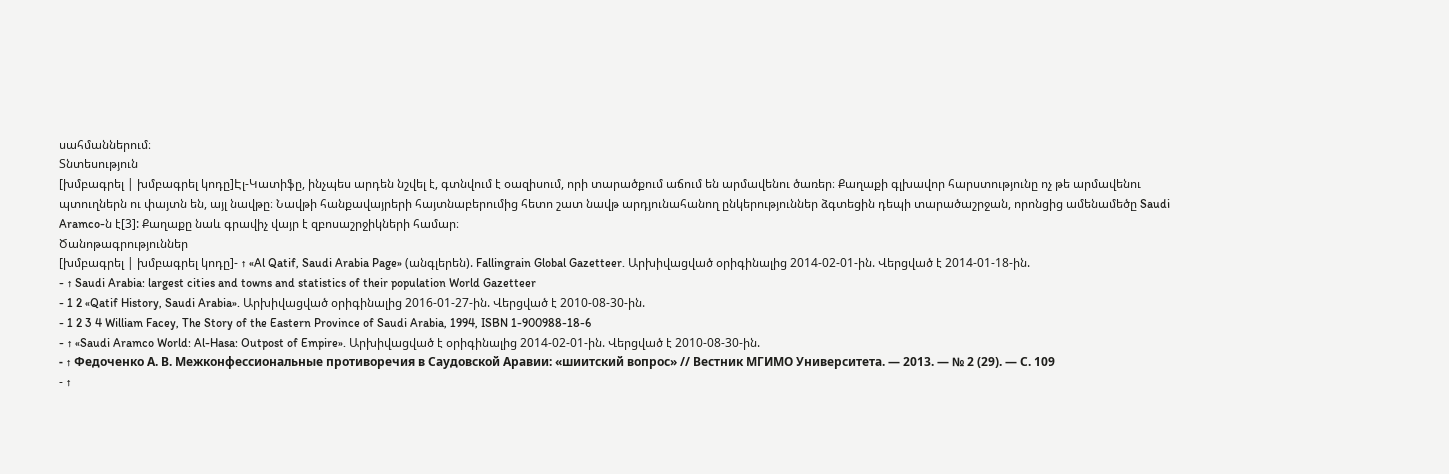սահմաններում։
Տնտեսություն
[խմբագրել | խմբագրել կոդը]Էլ-Կատիֆը, ինչպես արդեն նշվել է, գտնվում է օազիսում, որի տարածքում աճում են արմավենու ծառեր։ Քաղաքի գլխավոր հարստությունը ոչ թե արմավենու պտուղներն ու փայտն են, այլ նավթը։ Նավթի հանքավայրերի հայտնաբերումից հետո շատ նավթ արդյունահանող ընկերություններ ձգտեցին դեպի տարածաշրջան, որոնցից ամենամեծը Saudi Aramco-ն է[3]: Քաղաքը նաև գրավիչ վայր է զբոսաշրջիկների համար։
Ծանոթագրություններ
[խմբագրել | խմբագրել կոդը]- ↑ «Al Qatif, Saudi Arabia Page» (անգլերեն). Fallingrain Global Gazetteer. Արխիվացված օրիգինալից 2014-02-01-ին. Վերցված է 2014-01-18-ին.
- ↑ Saudi Arabia: largest cities and towns and statistics of their population World Gazetteer
- 1 2 «Qatif History, Saudi Arabia». Արխիվացված օրիգինալից 2016-01-27-ին. Վերցված է 2010-08-30-ին.
- 1 2 3 4 William Facey, The Story of the Eastern Province of Saudi Arabia, 1994, ISBN 1-900988-18-6
- ↑ «Saudi Aramco World: Al-Hasa: Outpost of Empire». Արխիվացված է օրիգինալից 2014-02-01-ին. Վերցված է 2010-08-30-ին.
- ↑ Федоченко А. В. Межконфессиональные противоречия в Саудовской Аравии: «шиитский вопрос» // Вестник МГИМО Университета. — 2013. — № 2 (29). — С. 109
- ↑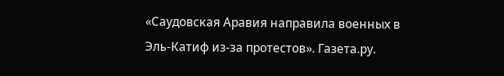«Саудовская Аравия направила военных в Эль-Катиф из-за протестов». Газета.ру.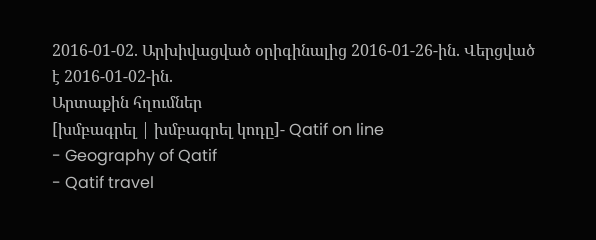2016-01-02. Արխիվացված օրիգինալից 2016-01-26-ին. Վերցված է 2016-01-02-ին.
Արտաքին հղումներ
[խմբագրել | խմբագրել կոդը]- Qatif on line
- Geography of Qatif
- Qatif travel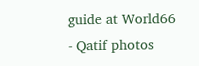guide at World66
- Qatif photos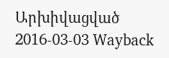Արխիվացված 2016-03-03 Wayback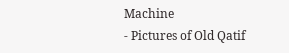Machine
- Pictures of Old Qatif